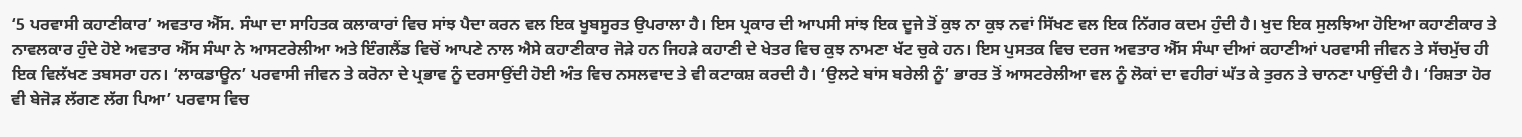‘5 ਪਰਵਾਸੀ ਕਹਾਣੀਕਾਰ’ ਅਵਤਾਰ ਐੱਸ. ਸੰਘਾ ਦਾ ਸਾਹਿਤਕ ਕਲਾਕਾਰਾਂ ਵਿਚ ਸਾਂਝ ਪੈਦਾ ਕਰਨ ਵਲ ਇਕ ਖੂਬਸੂਰਤ ਉਪਰਾਲਾ ਹੈ। ਇਸ ਪ੍ਰਕਾਰ ਦੀ ਆਪਸੀ ਸਾਂਝ ਇਕ ਦੂਜੇ ਤੋਂ ਕੁਝ ਨਾ ਕੁਝ ਨਵਾਂ ਸਿੱਖਣ ਵਲ ਇਕ ਨਿੱਗਰ ਕਦਮ ਹੁੰਦੀ ਹੈ। ਖੁਦ ਇਕ ਸੁਲਝਿਆ ਹੋਇਆ ਕਹਾਣੀਕਾਰ ਤੇ ਨਾਵਲਕਾਰ ਹੁੰਦੇ ਹੋਏ ਅਵਤਾਰ ਐੱਸ ਸੰਘਾ ਨੇ ਆਸਟਰੇਲੀਆ ਅਤੇ ਇੰਗਲੈਂਡ ਵਿਚੋਂ ਆਪਣੇ ਨਾਲ ਐਸੇ ਕਹਾਣੀਕਾਰ ਜੋੜੇ ਹਨ ਜਿਹੜੇ ਕਹਾਣੀ ਦੇ ਖੇਤਰ ਵਿਚ ਕੁਝ ਨਾਮਣਾ ਖੱਟ ਚੁਕੇ ਹਨ। ਇਸ ਪੁਸਤਕ ਵਿਚ ਦਰਜ ਅਵਤਾਰ ਐੱਸ ਸੰਘਾ ਦੀਆਂ ਕਹਾਣੀਆਂ ਪਰਵਾਸੀ ਜੀਵਨ ਤੇ ਸੱਚਮੁੱਚ ਹੀ ਇਕ ਵਿਲੱਖਣ ਤਬਸਰਾ ਹਨ। ‘ਲਾਕਡਾਊਨ’ ਪਰਵਾਸੀ ਜੀਵਨ ਤੇ ਕਰੋਨਾ ਦੇ ਪ੍ਰਭਾਵ ਨੂੰ ਦਰਸਾਉਂਦੀ ਹੋਈ ਅੰਤ ਵਿਚ ਨਸਲਵਾਦ ਤੇ ਵੀ ਕਟਾਕਸ਼ ਕਰਦੀ ਹੈ। ‘ਉਲਟੇ ਬਾਂਸ ਬਰੇਲੀ ਨੂੰ’ ਭਾਰਤ ਤੋਂ ਆਸਟਰੇਲੀਆ ਵਲ ਨੂੰ ਲੋਕਾਂ ਦਾ ਵਹੀਰਾਂ ਘੱਤ ਕੇ ਤੁਰਨ ਤੇ ਚਾਨਣਾ ਪਾਉਂਦੀ ਹੈ। ‘ਰਿਸ਼ਤਾ ਹੋਰ ਵੀ ਬੇਜੋੜ ਲੱਗਣ ਲੱਗ ਪਿਆ’ ਪਰਵਾਸ ਵਿਚ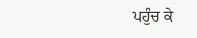ਪਹੁੰਚ ਕੇ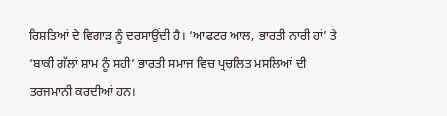ਰਿਸ਼ਤਿਆਂ ਦੇ ਵਿਗਾੜ ਨੂੰ ਦਰਸਾਉਂਦੀ ਹੈ। ‘ਆਫਟਰ ਆਲ, ਭਾਰਤੀ ਨਾਰੀ ਹਾਂ’ ਤੇ ‘ਬਾਕੀ ਗੱਲਾਂ ਸ਼ਾਮ ਨੂੰ ਸਹੀ’ ਭਾਰਤੀ ਸਮਾਜ ਵਿਚ ਪ੍ਰਚਲਿਤ ਮਸਲਿਆਂ ਦੀ ਤਰਜਮਾਨੀ ਕਰਦੀਆਂ ਹਨ।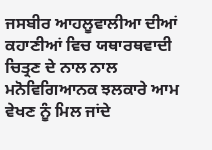ਜਸਬੀਰ ਆਹਲੂਵਾਲੀਆ ਦੀਆਂ ਕਹਾਣੀਆਂ ਵਿਚ ਯਥਾਰਥਵਾਦੀ ਚਿਤ੍ਰਣ ਦੇ ਨਾਲ ਨਾਲ ਮਨੋਵਿਗਿਆਨਕ ਝਲਕਾਰੇ ਆਮ ਵੇਖਣ ਨੂੰ ਮਿਲ ਜਾਂਦੇ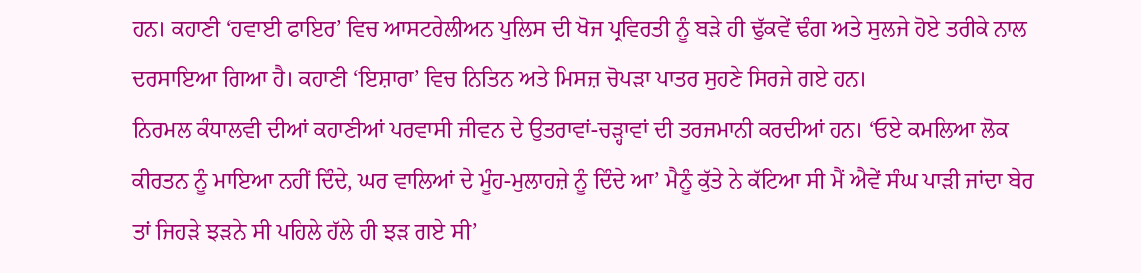ਹਨ। ਕਹਾਣੀ ‘ਹਵਾਈ ਫਾਇਰ’ ਵਿਚ ਆਸਟਰੇਲੀਅਨ ਪੁਲਿਸ ਦੀ ਖੋਜ ਪ੍ਰਵਿਰਤੀ ਨੂੰ ਬੜੇ ਹੀ ਢੁੱਕਵੇਂ ਢੰਗ ਅਤੇ ਸੁਲਜੇ ਹੋਏ ਤਰੀਕੇ ਨਾਲ ਦਰਸਾਇਆ ਗਿਆ ਹੈ। ਕਹਾਣੀ ‘ਇਸ਼ਾਰਾ’ ਵਿਚ ਨਿਤਿਨ ਅਤੇ ਮਿਸਜ਼ ਚੋਪੜਾ ਪਾਤਰ ਸੁਹਣੇ ਸਿਰਜੇ ਗਏ ਹਨ।
ਨਿਰਮਲ ਕੰਧਾਲਵੀ ਦੀਆਂ ਕਹਾਣੀਆਂ ਪਰਵਾਸੀ ਜੀਵਨ ਦੇ ਉਤਰਾਵਾਂ-ਚੜ੍ਹਾਵਾਂ ਦੀ ਤਰਜਮਾਨੀ ਕਰਦੀਆਂ ਹਨ। ‘ਓਏ ਕਮਲਿਆ ਲੋਕ ਕੀਰਤਨ ਨੂੰ ਮਾਇਆ ਨਹੀਂ ਦਿੰਦੇ, ਘਰ ਵਾਲਿਆਂ ਦੇ ਮੂੰਹ-ਮੁਲਾਹਜ਼ੇ ਨੂੰ ਦਿੰਦੇ ਆ’ ਮੈਨੂੰ ਕੁੱਤੇ ਨੇ ਕੱਟਿਆ ਸੀ ਮੈਂ ਐਵੇਂ ਸੰਘ ਪਾੜੀ ਜਾਂਦਾ ਬੇਰ ਤਾਂ ਜਿਹੜੇ ਝੜਨੇ ਸੀ ਪਹਿਲੇ ਹੱਲੇ ਹੀ ਝੜ ਗਏ ਸੀ’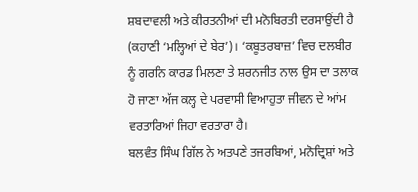ਸ਼ਬਦਾਵਲੀ ਅਤੇ ਕੀਰਤਨੀਆਂ ਦੀ ਮਨੋਬਿਰਤੀ ਦਰਸਾਉਂਦੀ ਹੈ (ਕਹਾਣੀ ‘ਮਲ੍ਹਿਆਂ ਦੇ ਬੇਰ’)। ‘ਕਬੂਤਰਬਾਜ਼’ ਵਿਚ ਦਲਬੀਰ ਨੂੰ ਗਰਨਿ ਕਾਰਡ ਮਿਲਣਾ ਤੇ ਸ਼ਰਨਜੀਤ ਨਾਲ ਉਸ ਦਾ ਤਲਾਕ ਹੋ ਜਾਣਾ ਅੱਜ ਕਲ੍ਹ ਦੇ ਪਰਵਾਸੀ ਵਿਆਹੁਤਾ ਜੀਵਨ ਦੇ ਆਂਮ ਵਰਤਾਰਿਆਂ ਜਿਹਾ ਵਰਤਾਰਾ ਹੈ।
ਬਲਵੰਤ ਸਿੰਘ ਗਿੱਲ ਨੇ ਅਤਪਣੇ ਤਜਰਬਿਆਂ, ਮਨੋਦ੍ਰਿਸ਼ਾਂ ਅਤੇ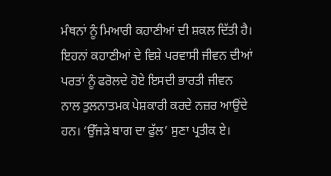ਮੰਥਨਾਂ ਨੂੰ ਮਿਆਰੀ ਕਹਾਣੀਆਂ ਦੀ ਸ਼ਕਲ ਦਿੱਤੀ ਹੈ। ਇਹਨਾਂ ਕਹਾਣੀਆਂ ਦੇ ਵਿਸ਼ੇ ਪਰਵਾਸੀ ਜੀਵਨ ਦੀਆਂ ਪਰਤਾਂ ਨੂੰ ਫਰੋਲਦੇ ਹੋਏ ਇਸਦੀ ਭਾਰਤੀ ਜੀਵਨ ਨਾਲ ਤੁਲਨਾਤਮਕ ਪੇਸ਼ਕਾਰੀ ਕਰਦੇ ਨਜ਼ਰ ਆਉਂਦੇ ਹਨ। ‘ਉੱਜੜੇ ਬਾਗ ਦਾ ਫੁੱਲ’ ਸੁਣਾ ਪ੍ਰਤੀਕ ਏ।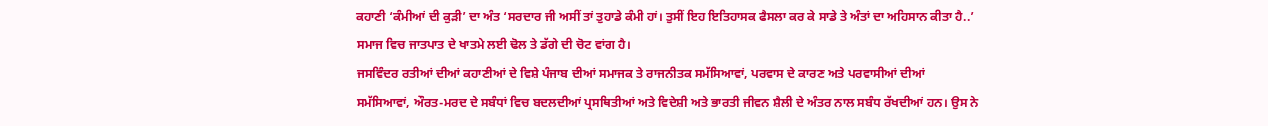ਕਹਾਣੀ ‘ਕੰਮੀਆਂ ਦੀ ਕੁੜੀ’ ਦਾ ਅੰਤ ‘ਸਰਦਾਰ ਜੀ ਅਸੀਂ ਤਾਂ ਤੁਹਾਡੇ ਕੰਮੀ ਹਾਂ। ਤੁਸੀਂ ਇਹ ਇਤਿਹਾਸਕ ਫੈਸਲਾ ਕਰ ਕੇ ਸਾਡੇ ਤੇ ਅੰਤਾਂ ਦਾ ਅਹਿਸਾਨ ਕੀਤਾ ਹੈ..’ ਸਮਾਜ ਵਿਚ ਜਾਤਪਾਤ ਦੇ ਖਾਤਮੇ ਲਈ ਢੋਲ ਤੇ ਡੱਗੇ ਦੀ ਚੋਟ ਵਾਂਗ ਹੈ।
ਜਸਵਿੰਦਰ ਰਤੀਆਂ ਦੀਆਂ ਕਹਾਣੀਆਂ ਦੇ ਵਿਸ਼ੇ ਪੰਜਾਬ ਦੀਆਂ ਸਮਾਜਕ ਤੇ ਰਾਜਨੀਤਕ ਸਮੱਸਿਆਵਾਂ, ਪਰਵਾਸ ਦੇ ਕਾਰਣ ਅਤੇ ਪਰਵਾਸੀਆਂ ਦੀਆਂ ਸਮੱਸਿਆਵਾਂ, ਔਰਤ-ਮਰਦ ਦੇ ਸਬੰਧਾਂ ਵਿਚ ਬਦਲਦੀਆਂ ਪ੍ਰਸਥਿਤੀਆਂ ਅਤੇ ਵਿਦੇਸ਼ੀ ਅਤੇ ਭਾਰਤੀ ਜੀਵਨ ਸ਼ੈਲੀ ਦੇ ਅੰਤਰ ਨਾਲ ਸਬੰਧ ਰੱਖਦੀਆਂ ਹਨ। ਉਸ ਨੇ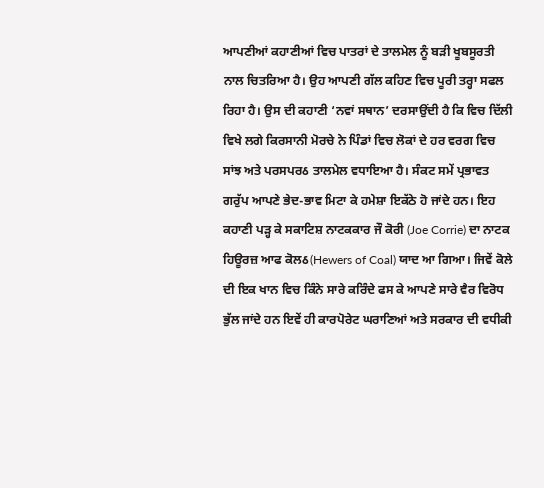ਆਪਣੀਆਂ ਕਹਾਣੀਆਂ ਵਿਚ ਪਾਤਰਾਂ ਦੇ ਤਾਲਮੇਲ ਨੂੰ ਬੜੀ ਖੂਬਸੂਰਤੀ ਨਾਲ ਚਿਤਰਿਆ ਹੈ। ਉਹ ਆਪਣੀ ਗੱਲ ਕਹਿਣ ਵਿਚ ਪੂਰੀ ਤਰ੍ਹਾ ਸਫਲ ਰਿਹਾ ਹੈ। ਉਸ ਦੀ ਕਹਾਣੀ ‘ਨਵਾਂ ਸਥਾਨ’ ਦਰਸਾਉਂਦੀ ਹੈ ਕਿ ਵਿਚ ਦਿੱਲੀ ਵਿਖੇ ਲਗੇ ਕਿਰਸਾਨੀ ਮੋਰਚੇ ਨੇ ਪਿੰਡਾਂ ਵਿਚ ਲੋਕਾਂ ਦੇ ਹਰ ਵਰਗ ਵਿਚ ਸਾਂਝ ਅਤੇ ਪਰਸਪਰઠ ਤਾਲਮੇਲ ਵਧਾਇਆ ਹੈ। ਸੰਕਟ ਸਮੇਂ ਪ੍ਰਭਾਵਤ ਗਰੁੱਪ ਆਪਣੇ ਭੇਦ-ਭਾਵ ਮਿਟਾ ਕੇ ਹਮੇਸ਼ਾ ਇਕੱਠੇ ਹੋ ਜਾਂਦੇ ਹਨ। ਇਹ ਕਹਾਣੀ ਪੜ੍ਹ ਕੇ ਸਕਾਟਿਸ਼ ਨਾਟਕਕਾਰ ਜੌ ਕੋਰੀ (Joe Corrie) ਦਾ ਨਾਟਕ ਹਿਊਰਜ਼ ਆਫ ਕੋਲઠ(Hewers of Coal) ਯਾਦ ਆ ਗਿਆ। ਜਿਵੇਂ ਕੋਲੇ ਦੀ ਇਕ ਖਾਨ ਵਿਚ ਕਿੰਨੇ ਸਾਰੇ ਕਰਿੰਦੇ ਫਸ ਕੇ ਆਪਣੇ ਸਾਰੇ ਵੈਰ ਵਿਰੋਧ ਭੁੱਲ ਜਾਂਦੇ ਹਨ ਇਵੇਂ ਹੀ ਕਾਰਪੋਰੇਟ ਘਰਾਣਿਆਂ ਅਤੇ ਸਰਕਾਰ ਦੀ ਵਧੀਕੀ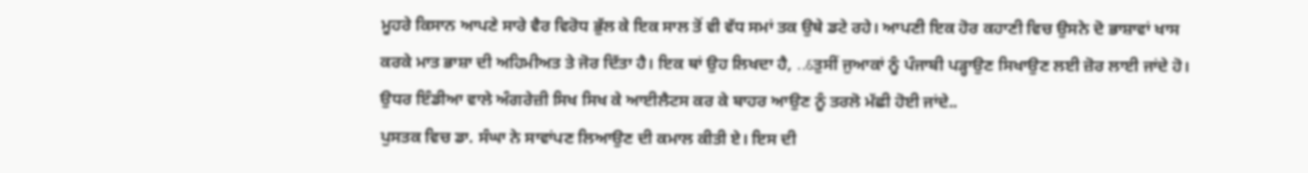ਮੂਹਰੇ ਕਿਸਾਨ ਆਪਣੇ ਸਾਰੇ ਵੈਰ ਵਿਰੋਧ ਭੁੱਲ ਕੇ ਇਕ ਸਾਲ ਤੋਂ ਵੀ ਵੱਧ ਸਮਾਂ ਤਕ ਉਥੇ ਡਟੇ ਰਹੇ। ਆਪਣੀ ਇਕ ਹੋਰ ਕਹਾਣੀ ਵਿਚ ਉਸਨੇ ਦੋ ਭਾਸ਼ਾਵਾਂ ਖਾਸ ਕਰਕੇ ਮਾਤ ਭਾਸ਼ਾ ਦੀ ਅਹਿਮੀਅਤ ਤੇ ਜੋਰ ਦਿੱਤਾ ਹੈ। ਇਕ ਥਾਂ ਉਹ ਲਿਖਦਾ ਹੈ, ..ઠਤੁਸੀਂ ਜੁਆਕਾਂ ਨੂੰ ਪੰਜਾਬੀ ਪੜ੍ਹਾਉਣ ਸਿਖਾਉਣ ਲਈ ਜ਼ੋਰ ਲਾਈ ਜਾਂਦੇ ਹੋ। ਉਧਰ ਇੰਡੀਆ ਵਾਲੇ ਅੰਗਰੇਜ਼ੀ ਸਿਖ ਸਿਖ ਕੇ ਆਈਲੈਟਸ ਕਰ ਕੇ ਬਾਹਰ ਆਉਣ ਨੂੰ ਤਰਲੋ ਮੱਛੀ ਹੋਈ ਜਾਂਦੇ..
ਪੁਸਤਕ ਵਿਚ ਡਾ. ਸੰਘਾ ਨੇ ਸਾਵਾਂਪਣ ਲਿਆਉਣ ਦੀ ਕਮਾਲ ਕੀਤੀ ਏ। ਇਸ ਦੀ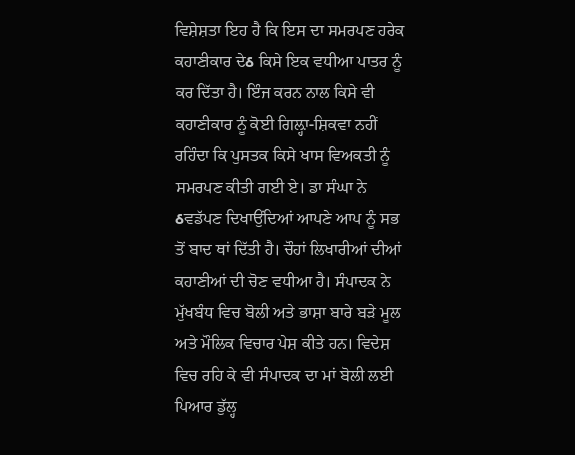ਵਿਸ਼ੇਸ਼ਤਾ ਇਹ ਹੈ ਕਿ ਇਸ ਦਾ ਸਮਰਪਣ ਹਰੇਕ ਕਹਾਣੀਕਾਰ ਦੇઠ ਕਿਸੇ ਇਕ ਵਧੀਆ ਪਾਤਰ ਨੂੰ ਕਰ ਦਿੱਤਾ ਹੈ। ਇੰਜ ਕਰਨ ਨਾਲ ਕਿਸੇ ਵੀ ਕਹਾਣੀਕਾਰ ਨੂੰ ਕੋਈ ਗਿਲ਼੍ਹਾ-ਸ਼ਿਕਵਾ ਨਹੀਂ ਰਹਿੰਦਾ ਕਿ ਪੁਸਤਕ ਕਿਸੇ ਖਾਸ ਵਿਅਕਤੀ ਨੂੰ ਸਮਰਪਣ ਕੀਤੀ ਗਈ ਏ। ਡਾ ਸੰਘਾ ਨੇ ઠਵਡੱਪਣ ਦਿਖਾਉਂਦਿਆਂ ਆਪਣੇ ਆਪ ਨੂੰ ਸਭ ਤੋਂ ਬਾਦ ਥਾਂ ਦਿੱਤੀ ਹੈ। ਚੌਹਾਂ ਲਿਖਾਰੀਆਂ ਦੀਆਂ ਕਹਾਣੀਆਂ ਦੀ ਚੋਣ ਵਧੀਆ ਹੈ। ਸੰਪਾਦਕ ਨੇ ਮੁੱਖਬੰਧ ਵਿਚ ਬੋਲੀ ਅਤੇ ਭਾਸ਼ਾ ਬਾਰੇ ਬੜੇ ਮੂਲ ਅਤੇ ਮੌਲਿਕ ਵਿਚਾਰ ਪੇਸ਼ ਕੀਤੇ ਹਨ। ਵਿਦੇਸ਼ ਵਿਚ ਰਹਿ ਕੇ ਵੀ ਸੰਪਾਦਕ ਦਾ ਮਾਂ ਬੋਲੀ ਲਈ ਪਿਆਰ ਡੁੱਲ੍ਹ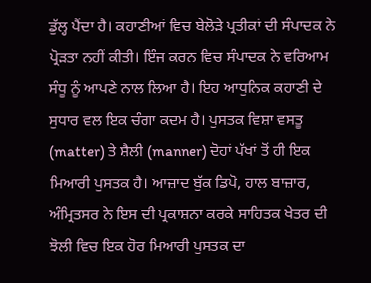ਡੁੱਲ੍ਹ ਪੈਂਦਾ ਹੈ। ਕਹਾਣੀਆਂ ਵਿਚ ਬੇਲੋੜੇ ਪ੍ਰਤੀਕਾਂ ਦੀ ਸੰਪਾਦਕ ਨੇ ਪ੍ਰੋੜਤਾ ਨਹੀਂ ਕੀਤੀ। ਇੰਜ ਕਰਨ ਵਿਚ ਸੰਪਾਦਕ ਨੇ ਵਰਿਆਮ ਸੰਧੂ ਨੂੰ ਆਪਣੇ ਨਾਲ ਲਿਆ ਹੈ। ਇਹ ਆਧੁਨਿਕ ਕਹਾਣੀ ਦੇ ਸੁਧਾਰ ਵਲ ਇਕ ਚੰਗਾ ਕਦਮ ਹੈ। ਪੁਸਤਕ ਵਿਸ਼ਾ ਵਸਤੂ (matter) ਤੇ ਸ਼ੈਲੀ (manner) ਦੋਹਾਂ ਪੱਖਾਂ ਤੋਂ ਹੀ ਇਕ ਮਿਆਰੀ ਪੁਸਤਕ ਹੈ। ਆਜ਼ਾਦ ਬੁੱਕ ਡਿਪੋ, ਹਾਲ ਬਾਜ਼ਾਰ, ਅੰਮ੍ਰਿਤਸਰ ਨੇ ਇਸ ਦੀ ਪ੍ਰਕਾਸ਼ਨਾ ਕਰਕੇ ਸਾਹਿਤਕ ਖੇਤਰ ਦੀ ਝੋਲੀ ਵਿਚ ਇਕ ਹੋਰ ਮਿਆਰੀ ਪੁਸਤਕ ਦਾ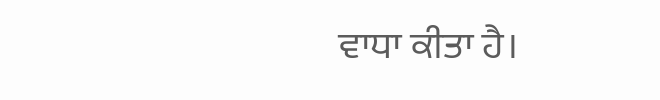ਵਾਧਾ ਕੀਤਾ ਹੈ।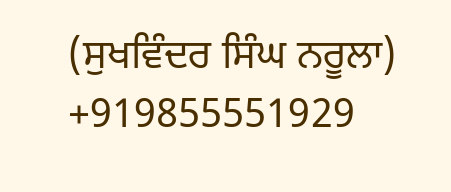(ਸੁਖਵਿੰਦਰ ਸਿੰਘ ਨਰੂਲਾ)
+919855551929